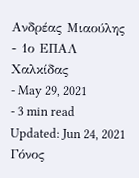Ανδρέας Μιαούλης
- 1ο ΕΠΑΛ Χαλκίδας
- May 29, 2021
- 3 min read
Updated: Jun 24, 2021
Γόνος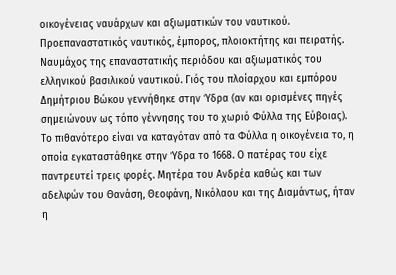οικογένειας ναυάρχων και αξιωματικών του ναυτικού. Προεπαναστατικός ναυτικός, έμπορος, πλοιοκτήτης και πειρατής. Ναυμάχος της επαναστατικής περιόδου και αξιωματικός του ελληνικού βασιλικού ναυτικού. Γιός του πλοίαρχου και εμπόρου Δημήτριου Βώκου γεννήθηκε στην Ύδρα (αν και ορισμένες πηγές σημειώνουν ως τόπο γέννησης του το χωριό Φύλλα της Εύβοιας). Το πιθανότερο είναι να καταγόταν από τα Φύλλα η οικογένεια το, η οποία εγκαταστάθηκε στην Ύδρα το 1668. Ο πατέρας του είχε παντρευτεί τρεις φορές. Μητέρα του Ανδρέα καθώς και των αδελφών του Θανάση, Θεοφάνη, Νικόλαου και της Διαμάντως, ήταν η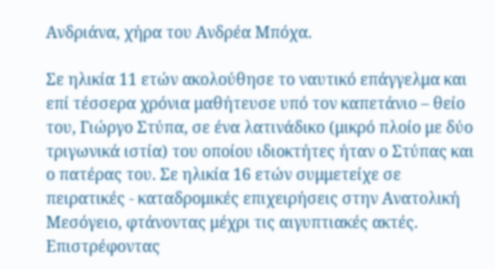Ανδριάνα, χήρα του Ανδρέα Μπόχα.

Σε ηλικία 11 ετών ακολούθησε το ναυτικό επάγγελμα και επί τέσσερα χρόνια μαθήτευσε υπό τον καπετάνιο – θείο του, Γιώργο Στύπα, σε ένα λατινάδικο (μικρό πλοίο με δύο τριγωνικά ιστία) του οποίου ιδιοκτήτες ήταν ο Στύπας και ο πατέρας του. Σε ηλικία 16 ετών συμμετείχε σε πειρατικές - καταδρομικές επιχειρήσεις στην Ανατολική Μεσόγειο, φτάνοντας μέχρι τις αιγυπτιακές ακτές. Επιστρέφοντας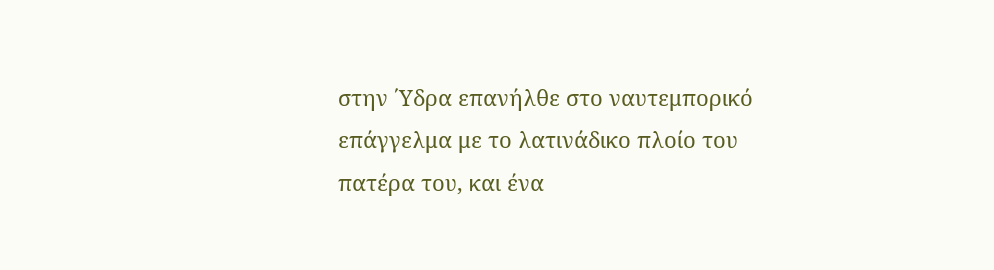στην ΄Υδρα επανήλθε στο ναυτεμπορικό επάγγελμα με το λατινάδικο πλοίο του πατέρα του, και ένα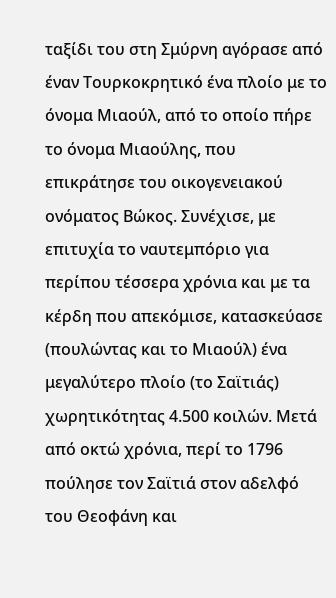ταξίδι του στη Σμύρνη αγόρασε από έναν Τουρκοκρητικό ένα πλοίο με το όνομα Μιαούλ, από το οποίο πήρε το όνομα Μιαούλης, που επικράτησε του οικογενειακού ονόματος Βώκος. Συνέχισε, με επιτυχία το ναυτεμπόριο για περίπου τέσσερα χρόνια και με τα κέρδη που απεκόμισε, κατασκεύασε (πουλώντας και το Μιαούλ) ένα μεγαλύτερο πλοίο (το Σαϊτιάς) χωρητικότητας 4.500 κοιλών. Μετά από οκτώ χρόνια, περί το 1796 πούλησε τον Σαϊτιά στον αδελφό του Θεοφάνη και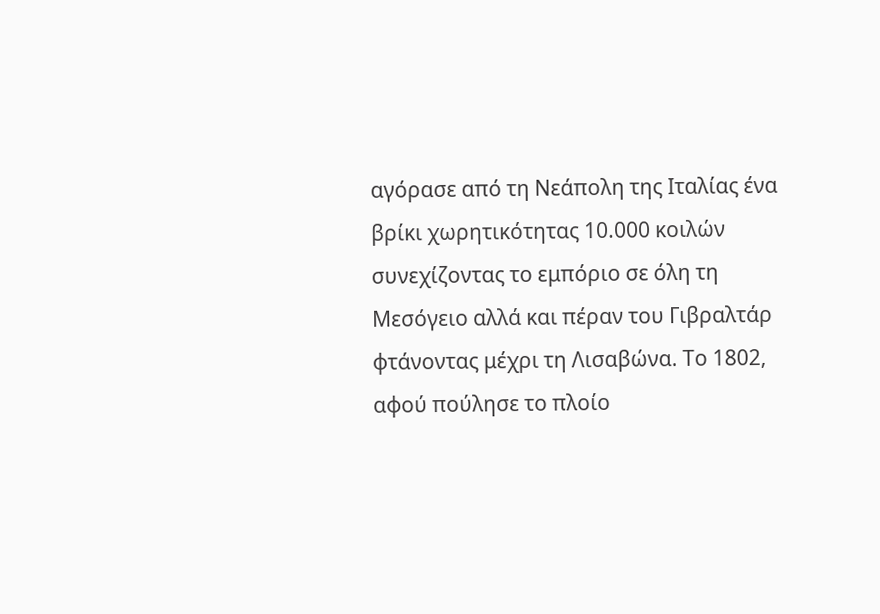αγόρασε από τη Νεάπολη της Ιταλίας ένα βρίκι χωρητικότητας 10.000 κοιλών συνεχίζοντας το εμπόριο σε όλη τη Μεσόγειο αλλά και πέραν του Γιβραλτάρ φτάνοντας μέχρι τη Λισαβώνα. Το 1802, αφού πούλησε το πλοίο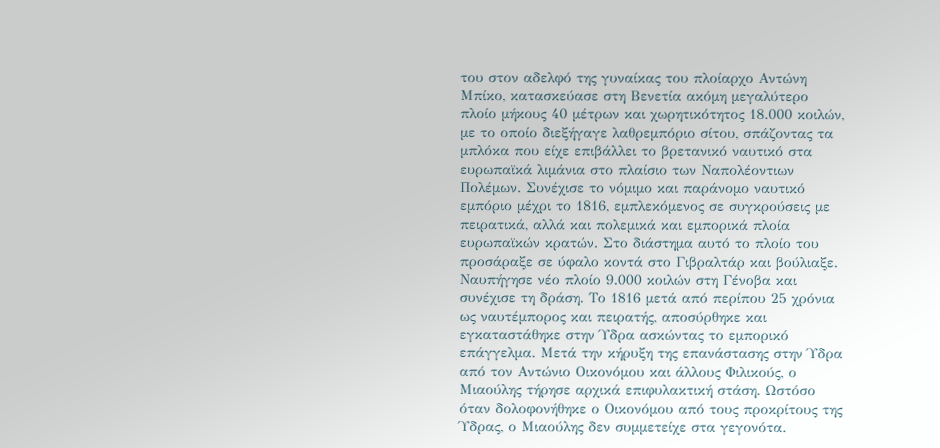του στον αδελφό της γυναίκας του πλοίαρχο Αντώνη Μπίκο, κατασκεύασε στη Βενετία ακόμη μεγαλύτερο πλοίο μήκους 40 μέτρων και χωρητικότητος 18.000 κοιλών, με το οποίο διεξήγαγε λαθρεμπόριο σίτου, σπάζοντας τα μπλόκα που είχε επιβάλλει το βρετανικό ναυτικό στα ευρωπαϊκά λιμάνια στο πλαίσιο των Ναπολέοντιων Πολέμων. Συνέχισε το νόμιμο και παράνομο ναυτικό εμπόριο μέχρι το 1816, εμπλεκόμενος σε συγκρούσεις με πειρατικά, αλλά και πολεμικά και εμπορικά πλοία ευρωπαϊκών κρατών. Στο διάστημα αυτό το πλοίο του προσάραξε σε ύφαλο κοντά στο Γιβραλτάρ και βούλιαξε. Ναυπήγησε νέο πλοίο 9.000 κοιλών στη Γένοβα και συνέχισε τη δράση. Το 1816 μετά από περίπου 25 χρόνια ως ναυτέμπορος και πειρατής, αποσύρθηκε και εγκαταστάθηκε στην Ύδρα ασκώντας το εμπορικό επάγγελμα. Μετά την κήρυξη της επανάστασης στην Ύδρα από τον Αντώνιο Οικονόμου και άλλους Φιλικούς, ο Μιαούλης τήρησε αρχικά επιφυλακτική στάση. Ωστόσο όταν δολοφονήθηκε ο Οικονόμου από τους προκρίτους της Ύδρας, ο Μιαούλης δεν συμμετείχε στα γεγονότα.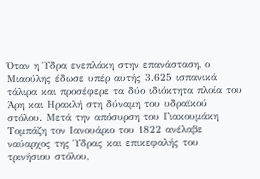Όταν η Ύδρα ενεπλάκη στην επανάσταση, ο Μιαούλης έδωσε υπέρ αυτής 3.625 ισπανικά τάλιρα και προσέφερε τα δύο ιδιόκτητα πλοία του Άρη και Ηρακλή στη δύναμη του υδραϊκού στόλου. Μετά την απόσυρση του Γιακουμάκη Τομπάζη τον Ιανουάριο του 1822 ανέλαβε ναύαρχος της Ύδρας και επικεφαλής του τρινήσιου στόλου,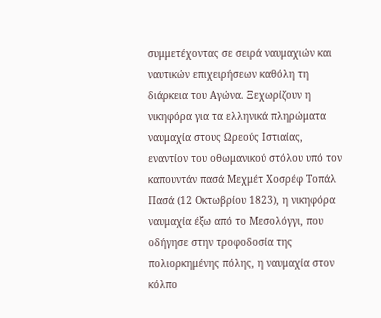συμμετέχοντας σε σειρά ναυμαχιών και ναυτικών επιχειρήσεων καθόλη τη διάρκεια του Αγώνα. Ξεχωρίζουν η νικηφόρα για τα ελληνικά πληρώματα ναυμαχία στους Ωρεούς Ιστιαίας, εναντίον του οθωμανικού στόλου υπό τον καπουντάν πασά Μεχμέτ Χοσρέφ Τοπάλ Πασά (12 Οκτωβρίου 1823), η νικηφόρα ναυμαχία έξω από το Μεσολόγγι, που οδήγησε στην τροφοδοσία της πολιορκημένης πόλης, η ναυμαχία στον κόλπο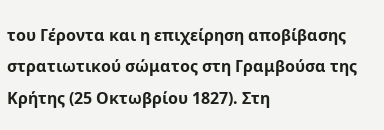του Γέροντα και η επιχείρηση αποβίβασης στρατιωτικού σώματος στη Γραμβούσα της Κρήτης (25 Οκτωβρίου 1827). Στη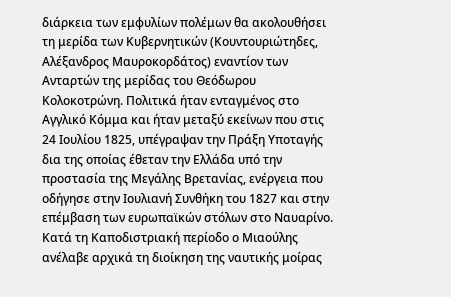διάρκεια των εμφυλίων πολέμων θα ακολουθήσει τη μερίδα των Κυβερνητικών (Κουντουριώτηδες, Αλέξανδρος Μαυροκορδάτος) εναντίον των Ανταρτών της μερίδας του Θεόδωρου Κολοκοτρώνη. Πολιτικά ήταν ενταγμένος στο Αγγλικό Κόμμα και ήταν μεταξύ εκείνων που στις 24 Ιουλίου 1825, υπέγραψαν την Πράξη Υποταγής δια της οποίας έθεταν την Ελλάδα υπό την προστασία της Μεγάλης Βρετανίας, ενέργεια που οδήγησε στην Ιουλιανή Συνθήκη του 1827 και στην επέμβαση των ευρωπαϊκών στόλων στο Ναυαρίνο. Κατά τη Καποδιστριακή περίοδο ο Μιαούλης ανέλαβε αρχικά τη διοίκηση της ναυτικής μοίρας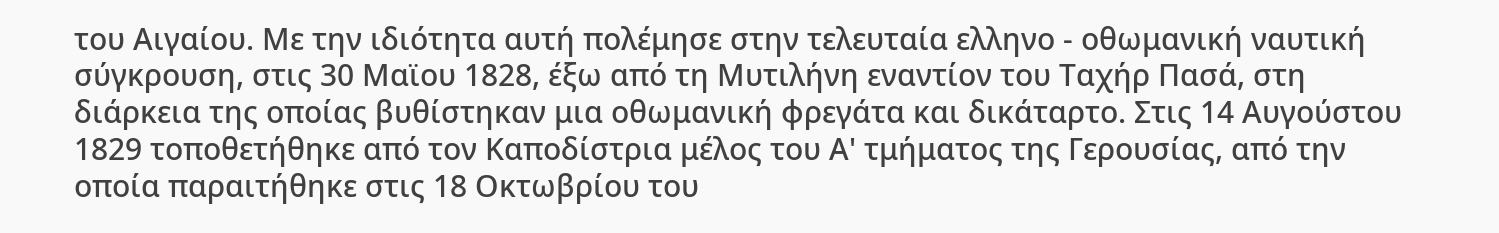του Αιγαίου. Με την ιδιότητα αυτή πολέμησε στην τελευταία ελληνο - οθωμανική ναυτική σύγκρουση, στις 30 Μαϊου 1828, έξω από τη Μυτιλήνη εναντίον του Ταχήρ Πασά, στη διάρκεια της οποίας βυθίστηκαν μια οθωμανική φρεγάτα και δικάταρτο. Στις 14 Αυγούστου 1829 τοποθετήθηκε από τον Καποδίστρια μέλος του Α' τμήματος της Γερουσίας, από την οποία παραιτήθηκε στις 18 Οκτωβρίου του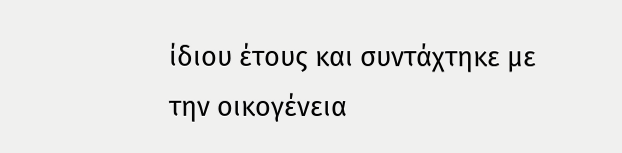ίδιου έτους και συντάχτηκε με την οικογένεια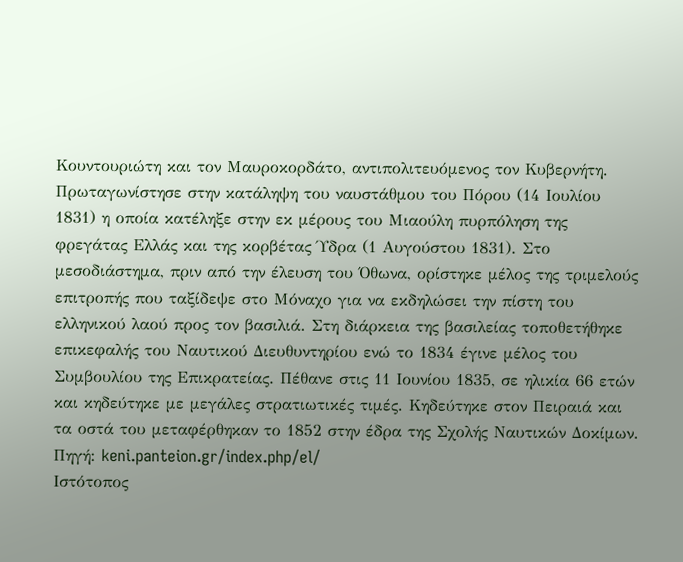Κουντουριώτη και τον Μαυροκορδάτο, αντιπολιτευόμενος τον Κυβερνήτη. Πρωταγωνίστησε στην κατάληψη του ναυστάθμου του Πόρου (14 Ιουλίου 1831) η οποία κατέληξε στην εκ μέρους του Μιαούλη πυρπόληση της φρεγάτας Ελλάς και της κορβέτας Ύδρα (1 Αυγούστου 1831). Στο μεσοδιάστημα, πριν από την έλευση του Όθωνα, ορίστηκε μέλος της τριμελούς επιτροπής που ταξίδεψε στο Μόναχο για να εκδηλώσει την πίστη του ελληνικού λαού προς τον βασιλιά. Στη διάρκεια της βασιλείας τοποθετήθηκε επικεφαλής του Ναυτικού Διευθυντηρίου ενώ το 1834 έγινε μέλος του Συμβουλίου της Επικρατείας. Πέθανε στις 11 Ιουνίου 1835, σε ηλικία 66 ετών και κηδεύτηκε με μεγάλες στρατιωτικές τιμές. Κηδεύτηκε στον Πειραιά και τα οστά του μεταφέρθηκαν το 1852 στην έδρα της Σχολής Ναυτικών Δοκίμων.
Πηγή: keni.panteion.gr/index.php/el/
Ιστότοπος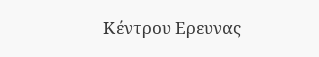Κέντρου Ερευνας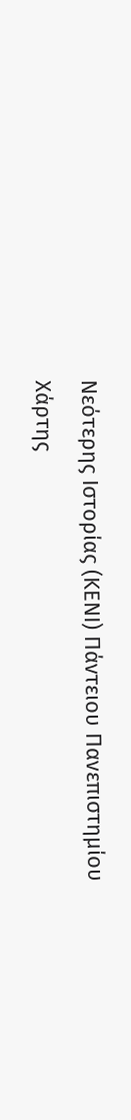Νεότερης Ιστορίας (ΚΕΝΙ) Πάντειου Πανεπιστημίου
Χάρτης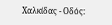Χαλκίδας - Οδός: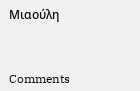Μιαούλη



Comments